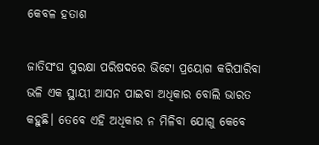କେବଳ ହତାଶ

ଜାତିସଂଘ ସୁରକ୍ଷା ପରିଷଦରେ ଭିଟୋ ପ୍ରୟୋଗ କରିପାରିବା ଭଳି ଏକ ସ୍ଥାୟୀ ଆସନ ପାଇବା ଅଧିକାର ବୋଲି ଭାରତ କହୁଛି। ତେବେ ଏହି ଅଧିକାର ନ ମିଳିବା ଯୋଗୁ କେବେ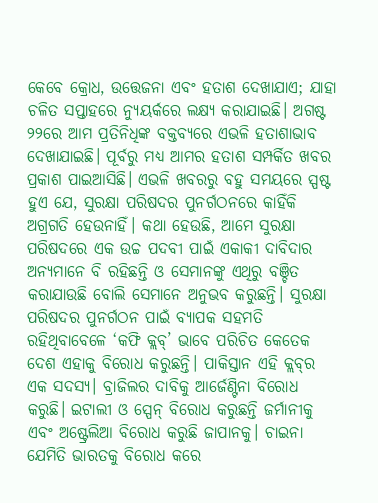କେବେ କ୍ରୋଧ, ଉତ୍ତେଜନା ଏବଂ ହତାଶ ଦେଖାଯାଏ; ଯାହା ଚଳିତ ସପ୍ତାହରେ ନ୍ୟୁୟର୍କରେ ଲକ୍ଷ୍ୟ କରାଯାଇଛି। ଅଗଷ୍ଟ ୨୨ରେ ଆମ ପ୍ରତିନିଧିଙ୍କ ବକ୍ତବ୍ୟରେ ଏଭଳି ହତାଶାଭାବ ଦେଖାଯାଇଛି। ପୂର୍ବରୁ ମଧ୍ୟ ଆମର ହତାଶ ସମ୍ପର୍କିତ ଖବର ପ୍ରକାଶ ପାଇଆସିଛି। ଏଭଳି ଖବରରୁ ବହୁ ସମୟରେ ସ୍ପଷ୍ଟ ହୁଏ ଯେ, ସୁରକ୍ଷା ପରିଷଦର ପୁନର୍ଗଠନରେ କାହିଁକି ଅଗ୍ରଗତି ହେଉନାହିଁ। କଥା ହେଉଛି, ଆମେ ସୁରକ୍ଷା ପରିଷଦରେ ଏକ ଉଚ୍ଚ ପଦବୀ ପାଇଁ ଏକାକୀ ଦାବିଦାର ଅନ୍ୟମାନେ ବି ରହିଛନ୍ତି ଓ ସେମାନଙ୍କୁ ଏଥିରୁ ବଞ୍ଚିତ କରାଯାଉଛି ବୋଲି ସେମାନେ ଅନୁଭବ କରୁଛନ୍ତି। ସୁରକ୍ଷା ପରିଷଦର ପୁନର୍ଗଠନ ପାଇଁ ବ୍ୟାପକ ସହମତି ରହିଥିବାବେଳେ ‘କଫି କ୍ଲବ୍‌’ ଭାବେ ପରିଚିତ କେତେକ ଦେଶ ଏହାକୁ ବିରୋଧ କରୁଛନ୍ତି। ପାକିସ୍ତାନ ଏହି କ୍ଲବ୍‌ର ଏକ ସଦସ୍ୟ। ବ୍ରାଜିଲର ଦାବିକୁ ଆର୍ଜେଣ୍ଟିନା ବିରୋଧ କରୁଛି। ଇଟାଲୀ ଓ ସ୍ପେନ୍‌ ବିରୋଧ କରୁଛନ୍ତି ଜର୍ମାନୀକୁ ଏବଂ ଅଷ୍ଟ୍ରେଲିଆ ବିରୋଧ କରୁଛି ଜାପାନକୁ। ଚାଇନା ଯେମିତି ଭାରତକୁ ବିରୋଧ କରେ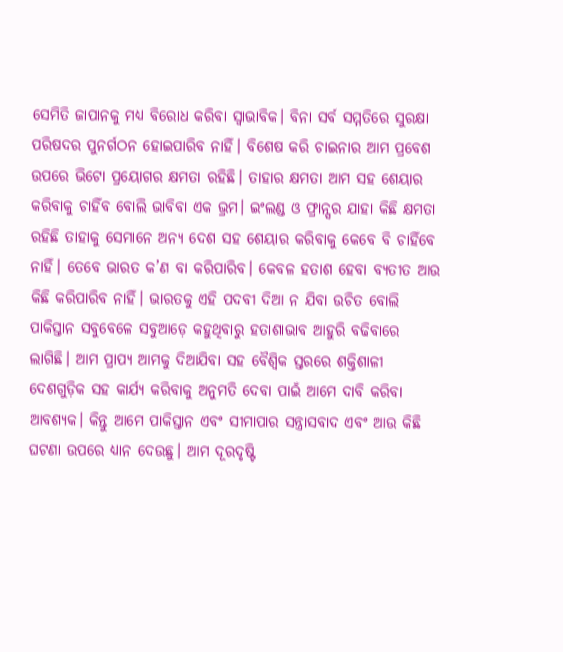ସେମିତି ଜାପାନକୁ ମଧ୍ୟ ବିରୋଧ କରିବା ସ୍ବାଭାବିକ। ବିନା ସର୍ବ ସମ୍ମତିରେ ସୁରକ୍ଷା ପରିଷଦର ପୁନର୍ଗଠନ ହୋଇପାରିବ ନାହିଁ। ବିଶେଷ କରି ଚାଇନାର ଆମ ପ୍ରବେଶ ଉପରେ ଭିଟୋ ପ୍ରୟୋଗର କ୍ଷମତା ରହିଛି। ତାହାର କ୍ଷମତା ଆମ ସହ ଶେୟାର କରିବାକୁ ଚାହିଁବ ବୋଲି ଭାବିବା ଏକ ଭ୍ରମ। ଇଂଲଣ୍ଡ ଓ ଫ୍ରାନ୍ସର ଯାହା କିଛି କ୍ଷମତା ରହିଛି ତାହାକୁ ସେମାନେ ଅନ୍ୟ ଦେଶ ସହ ଶେୟାର କରିବାକୁ କେବେ ବି ଚାହିଁବେ ନାହିଁ। ତେବେ ଭାରତ କ’ଣ ବା କରିପାରିବ। କେବଳ ହତାଶ ହେବା ବ୍ୟତୀତ ଆଉ କିଛି କରିପାରିବ ନାହିଁ। ଭାରତକୁ ଏହି ପଦବୀ ଦିଆ ନ ଯିବା ଉଚିତ ବୋଲି ପାକିସ୍ତାନ ସବୁବେଳେ ସବୁଆଡ଼େ କହୁଥିବାରୁ ହତାଶାଭାବ ଆହୁରି ବଢିବାରେ ଲାଗିଛି। ଆମ ପ୍ରାପ୍ୟ ଆମକୁ ଦିଆଯିବା ସହ ବୈଶ୍ୱିକ ସ୍ତରରେ ଶକ୍ତିଶାଳୀ ଦେଶଗୁଡ଼ିକ ସହ କାର୍ଯ୍ୟ କରିବାକୁ ଅନୁମତି ଦେବା ପାଇଁ ଆମେ ଦାବି କରିବା ଆବଶ୍ୟକ। କିନ୍ତୁ ଆମେ ପାକିସ୍ତାନ ଏବଂ ସୀମାପାର ସନ୍ତ୍ରାସବାଦ ଏବଂ ଆଉ କିଛି ଘଟଣା ଉପରେ ଧ୍ୟାନ ଦେଉଛୁ। ଆମ ଦୂରଦୃଷ୍ଟି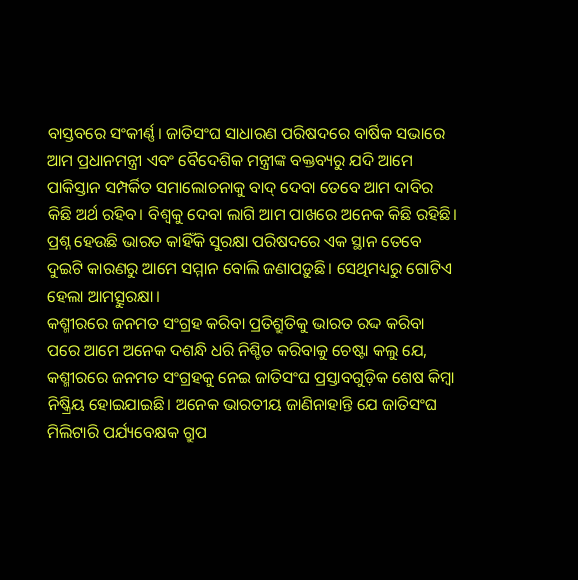ବାସ୍ତବରେ ସଂକୀର୍ଣ୍ଣ। ଜାତିସଂଘ ସାଧାରଣ ପରିଷଦରେ ବାର୍ଷିକ ସଭାରେ ଆମ ପ୍ରଧାନମନ୍ତ୍ରୀ ଏବଂ ବୈଦେଶିକ ମନ୍ତ୍ରୀଙ୍କ ବକ୍ତବ୍ୟରୁ ଯଦି ଆମେ ପାକିସ୍ତାନ ସମ୍ପର୍କିତ ସମାଲୋଚନାକୁ ବାଦ୍‌ ଦେବା ତେବେ ଆମ ଦାବିର କିଛି ଅର୍ଥ ରହିବ। ବିଶ୍ୱକୁ ଦେବା ଲାଗି ଆମ ପାଖରେ ଅନେକ କିଛି ରହିଛି। ପ୍ରଶ୍ନ ହେଉଛି ଭାରତ କାହିଁକି ସୁରକ୍ଷା ପରିଷଦରେ ଏକ ସ୍ଥାନ ତେବେ ଦୁଇଟି କାରଣରୁ ଆମେ ସମ୍ମାନ ବୋଲି ଜଣାପଡ଼ୁଛି। ସେଥିମଧ୍ୟରୁ ଗୋଟିଏ ହେଲା ଆମତ୍ସୁରକ୍ଷା।
କଶ୍ମୀରରେ ଜନମତ ସଂଗ୍ରହ କରିବା ପ୍ରତିଶ୍ରୁତିକୁ ଭାରତ ରଦ୍ଦ କରିବା ପରେ ଆମେ ଅନେକ ଦଶନ୍ଧି ଧରି ନିଶ୍ଚିତ କରିବାକୁ ଚେଷ୍ଟା କଲୁ ଯେ, କଶ୍ମୀରରେ ଜନମତ ସଂଗ୍ରହକୁ ନେଇ ଜାତିସଂଘ ପ୍ରସ୍ତାବଗୁଡ଼ିକ ଶେଷ କିମ୍ବା ନିଷ୍କ୍ରିୟ ହୋଇଯାଇଛି। ଅନେକ ଭାରତୀୟ ଜାଣିନାହାନ୍ତି ଯେ ଜାତିସଂଘ ମିଲିଟାରି ପର୍ଯ୍ୟବେକ୍ଷକ ଗ୍ରୁପ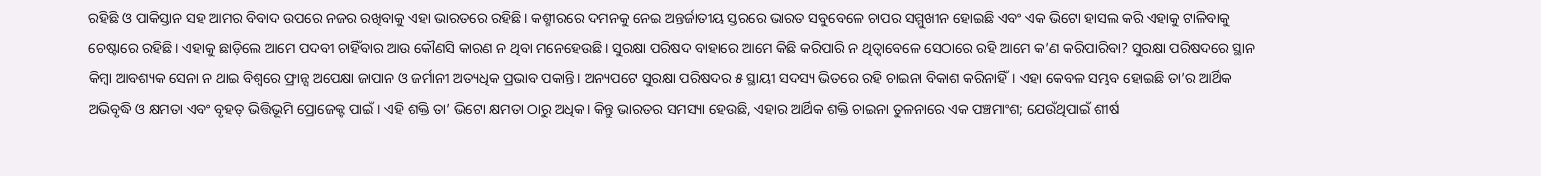ରହିଛି ଓ ପାକିସ୍ତାନ ସହ ଆମର ବିବାଦ ଉପରେ ନଜର ରଖିବାକୁ ଏହା ଭାରତରେ ରହିଛି। କଶ୍ମୀରରେ ଦମନକୁ ନେଇ ଅନ୍ତର୍ଜାତୀୟ ସ୍ତରରେ ଭାରତ ସବୁବେଳେ ଚାପର ସମ୍ମୁଖୀନ ହୋଇଛି ଏବଂ ଏକ ଭିଟୋ ହାସଲ କରି ଏହାକୁ ଟାଳିବାକୁ ଚେଷ୍ଟାରେ ରହିଛି। ଏହାକୁ ଛାଡ଼ିଲେ ଆମେ ପଦବୀ ଚାହିଁବାର ଆଉ କୌଣସି କାରଣ ନ ଥିବା ମନେହେଉଛି। ସୁରକ୍ଷା ପରିଷଦ ବାହାରେ ଆମେ କିଛି କରିପାରି ନ ଥିତ୍ବାବେଳେ ସେଠାରେ ରହି ଆମେ କ’ଣ କରିପାରିବା? ସୁରକ୍ଷା ପରିଷଦରେ ସ୍ଥାନ କିମ୍ବା ଆବଶ୍ୟକ ସେନା ନ ଥାଇ ବିଶ୍ୱରେ ଫ୍ରାନ୍ସ ଅପେକ୍ଷା ଜାପାନ ଓ ଜର୍ମାନୀ ଅତ୍ୟଧିକ ପ୍ରଭାବ ପକାନ୍ତି। ଅନ୍ୟପଟେ ସୁରକ୍ଷା ପରିଷଦର ୫ ସ୍ଥାୟୀ ସଦସ୍ୟ ଭିତରେ ରହି ଚାଇନା ବିକାଶ କରିନାହିଁ। ଏହା କେବଳ ସମ୍ଭବ ହୋଇଛି ତା’ର ଆର୍ଥିକ ଅଭିବୃଦ୍ଧି ଓ କ୍ଷମତା ଏବଂ ବୃହତ୍‌ ଭିତ୍ତିଭୂମି ପ୍ରୋଜେକ୍ଟ ପାଇଁ। ଏହି ଶକ୍ତି ତା’ ଭିଟୋ କ୍ଷମତା ଠାରୁ ଅଧିକ। କିନ୍ତୁ ଭାରତର ସମସ୍ୟା ହେଉଛି, ଏହାର ଆର୍ଥିକ ଶକ୍ତି ଚାଇନା ତୁଳନାରେ ଏକ ପଞ୍ଚମାଂଶ; ଯେଉଁଥିପାଇଁ ଶୀର୍ଷ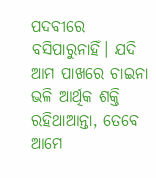ପଦବୀରେ ବସିପାରୁନାହିଁ। ଯଦି ଆମ ପାଖରେ ଚାଇନା ଭଳି ଆର୍ଥିକ ଶକ୍ତି ରହିଥାଆନ୍ତା, ତେବେ ଆମେ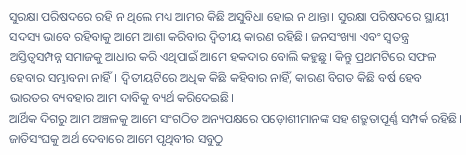ସୁରକ୍ଷା ପରିଷଦରେ ରହି ନ ଥିଲେ ମଧ୍ୟ ଆମର କିଛି ଅସୁବିଧା ହୋଇ ନ ଥାନ୍ତା। ସୁରକ୍ଷା ପରିଷଦରେ ସ୍ଥାୟୀ ସଦସ୍ୟ ଭାବେ ରହିବାକୁ ଆମେ ଆଶା କରିବାର ଦ୍ୱିତୀୟ କାରଣ ରହିଛି। ଜନସଂଖ୍ୟା ଏବଂ ସ୍ବତନ୍ତ୍ର ଅସ୍ତିତ୍ୱସମ୍ପନ୍ନ ସମାଜକୁ ଆଧାର କରି ଏଥିପାଇଁ ଆମେ ହକଦାର ବୋଲି କହୁଛୁ। କିନ୍ତୁ ପ୍ରଥମଟିରେ ସଫଳ ହେବାର ସମ୍ଭାବନା ନାହିଁ। ଦ୍ୱିତୀୟଟିରେ ଅଧିକ କିଛି କହିବାର ନାହିଁ, କାରଣ ବିଗତ କିଛି ବର୍ଷ ହେବ ଭାରତର ବ୍ୟବହାର ଆମ ଦାବିକୁ ବ୍ୟର୍ଥ କରିଦେଇଛି।
ଆର୍ଥିକ ଦିଗରୁ ଆମ ଅଞ୍ଚଳକୁ ଆମେ ସଂଗଠିତ ଅନ୍ୟପକ୍ଷରେ ପଡ଼ୋଶୀମାନଙ୍କ ସହ ଶତ୍ରୁତାପୂର୍ଣ୍ଣ ସମ୍ପର୍କ ରହିଛି। ଜାତିସଂଘକୁ ଅର୍ଥ ଦେବାରେ ଆମେ ପୃଥିବୀର ସବୁଠୁ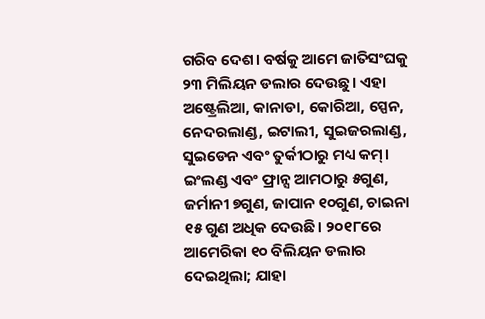ଗରିବ ଦେଶ। ବର୍ଷକୁ ଆମେ ଜାତିସଂଘକୁ ୨୩ ମିଲିୟନ ଡଲାର ଦେଉଛୁ। ଏହା ଅଷ୍ଟ୍ରେଲିଆ, କାନାଡା, କୋରିଆ, ସ୍ପେନ, ନେଦରଲାଣ୍ଡ, ଇଟାଲୀ, ସୁଇଜରଲାଣ୍ଡ, ସୁଇଡେନ ଏବଂ ତୁର୍କୀଠାରୁ ମଧ୍ୟ କମ୍‌। ଇଂଲଣ୍ଡ ଏବଂ ଫ୍ରାନ୍ସ ଆମଠାରୁ ୫ଗୁଣ, ଜର୍ମାନୀ ୭ଗୁଣ, ଜାପାନ ୧୦ଗୁଣ, ଚାଇନା ୧୫ ଗୁଣ ଅଧିକ ଦେଉଛି। ୨୦୧୮ରେ ଆମେରିକା ୧୦ ବିଲିୟନ ଡଲାର ଦେଇଥିଲା; ଯାହା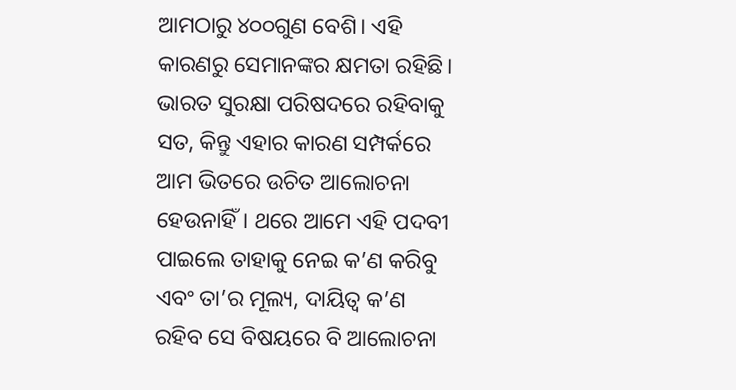ଆମଠାରୁ ୪୦୦ଗୁଣ ବେଶି। ଏହି କାରଣରୁ ସେମାନଙ୍କର କ୍ଷମତା ରହିଛି। ଭାରତ ସୁରକ୍ଷା ପରିଷଦରେ ରହିବାକୁ ସତ, କିନ୍ତୁ ଏହାର କାରଣ ସମ୍ପର୍କରେ ଆମ ଭିତରେ ଉଚିତ ଆଲୋଚନା ହେଉନାହିଁ। ଥରେ ଆମେ ଏହି ପଦବୀ ପାଇଲେ ତାହାକୁ ନେଇ କ’ଣ କରିବୁ ଏବଂ ତା’ର ମୂଲ୍ୟ, ଦାୟିତ୍ୱ କ’ଣ ରହିବ ସେ ବିଷୟରେ ବି ଆଲୋଚନା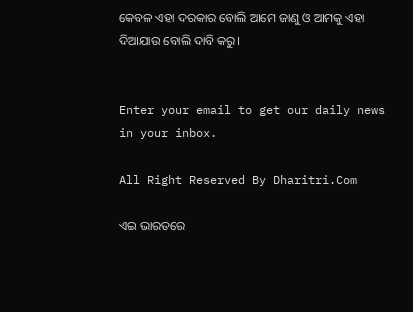କେବଳ ଏହା ଦରକାର ବୋଲି ଆମେ ଜାଣୁ ଓ ଆମକୁ ଏହା ଦିଆଯାଉ ବୋଲି ଦାବି କରୁ।


Enter your email to get our daily news in your inbox.

All Right Reserved By Dharitri.Com

ଏଇ ଭାରତରେ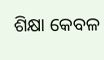ଶିକ୍ଷା କେବଳ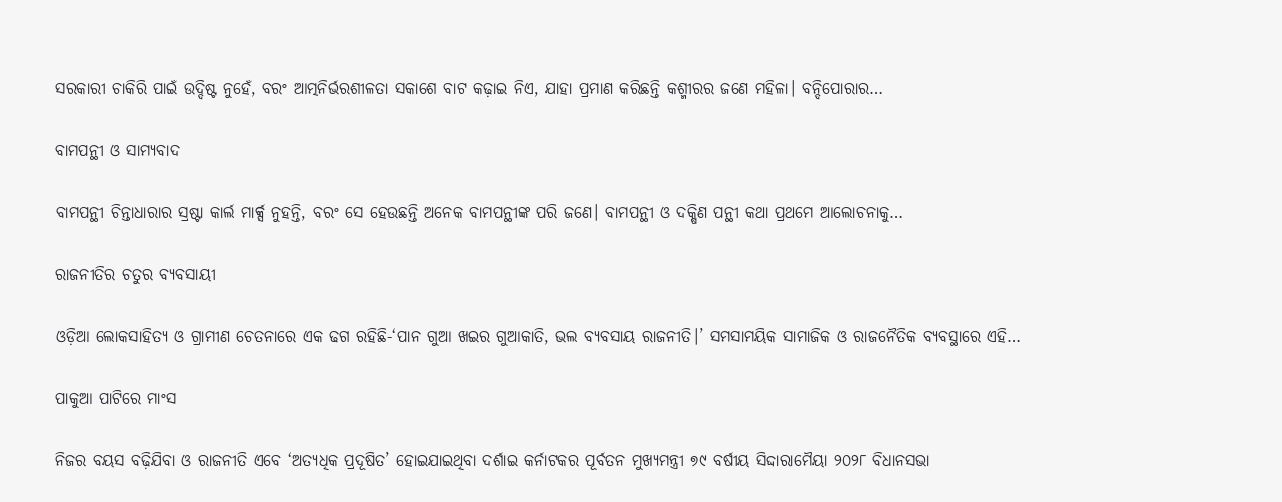ସରକାରୀ ଚାକିରି ପାଇଁ ଉଦ୍ଦିଷ୍ଟ ନୁହେଁ, ବରଂ ଆତ୍ମନିର୍ଭରଶୀଳତା ସକାଶେ ବାଟ କଢ଼ାଇ ନିଏ, ଯାହା ପ୍ରମାଣ କରିଛନ୍ତି କଶ୍ମୀରର ଜଣେ ମହିଳା। ବନ୍ଦିପୋରାର…

ବାମପନ୍ଥୀ ଓ ସାମ୍ୟବାଦ

ବାମପନ୍ଥୀ ଚିନ୍ତାଧାରାର ସ୍ରଷ୍ଟା କାର୍ଲ ମାର୍କ୍ସ ନୁହନ୍ତି, ବରଂ ସେ ହେଉଛନ୍ତି ଅନେକ ବାମପନ୍ଥୀଙ୍କ ପରି ଜଣେ। ବାମପନ୍ଥୀ ଓ ଦକ୍ଷିଣ ପନ୍ଥୀ କଥା ପ୍ରଥମେ ଆଲୋଚନାକୁ…

ରାଜନୀତିର ଚତୁର ବ୍ୟବସାୟୀ

ଓଡ଼ିଆ ଲୋକସାହିତ୍ୟ ଓ ଗ୍ରାମୀଣ ଚେତନାରେ ଏକ ଢଗ ରହିଛି-‘ପାନ ଗୁଆ ଖଇର ଗୁଆକାତି, ଭଲ ବ୍ୟବସାୟ ରାଜନୀତି।’ ସମସାମୟିକ ସାମାଜିକ ଓ ରାଜନୈତିକ ବ୍ୟବସ୍ଥାରେ ଏହି…

ପାକୁଆ ପାଟିରେ ମାଂସ

ନିଜର ବୟସ ବଢ଼ିଯିବା ଓ ରାଜନୀତି ଏବେ ‘ଅତ୍ୟଧିକ ପ୍ରଦୂଷିତ’ ହୋଇଯାଇଥିବା ଦର୍ଶାଇ କର୍ନାଟକର ପୂର୍ବତନ ମୁଖ୍ୟମନ୍ତ୍ରୀ ୭୯ ବର୍ଷୀୟ ସିଦ୍ଦାରାମୈୟା ୨୦୨୮ ବିଧାନସଭା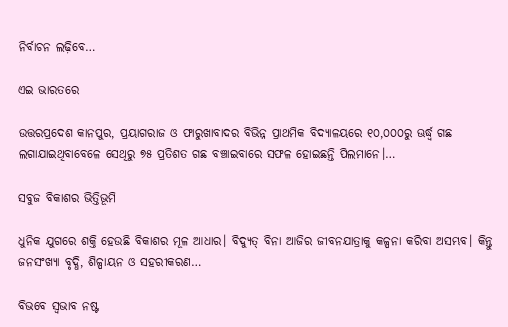ନିର୍ବାଚନ ଲଢ଼ିବେ…

ଏଇ ଭାରତରେ

ଉତ୍ତରପ୍ରଦେଶ କାନପୁର, ପ୍ରୟାଗରାଜ ଓ ଫାରୁଖାବାଦର ବିଭିନ୍ନ ପ୍ରାଥମିକ ବିଦ୍ୟାଳୟରେ ୧୦,୦୦୦ରୁ ଊର୍ଦ୍ଧ୍ୱ ଗଛ ଲଗାଯାଇଥିବାବେଳେ ସେଥିରୁ ୭୫ ପ୍ରତିଶତ ଗଛ ବଞ୍ଚାଇବାରେ ସଫଳ ହୋଇଛନ୍ତି ପିଲମାନେ।…

ସବୁଜ ବିକାଶର ଭିତ୍ତିଭୂମି

ଧୁନିକ ଯୁଗରେ ଶକ୍ତି ହେଉଛି ବିକାଶର ମୂଳ ଆଧାର। ବିଦ୍ୟୁତ୍‌ ବିନା ଆଜିର ଜୀବନଯାତ୍ରାକୁ କଳ୍ପନା କରିବା ଅସମ୍ଭବ। କିନ୍ତୁ ଜନସଂଖ୍ୟା ବୃଦ୍ଧି, ଶିଳ୍ପାୟନ ଓ ସହରୀକରଣ…

ବିଭବେ ସ୍ବଭାବ ନଷ୍ଟ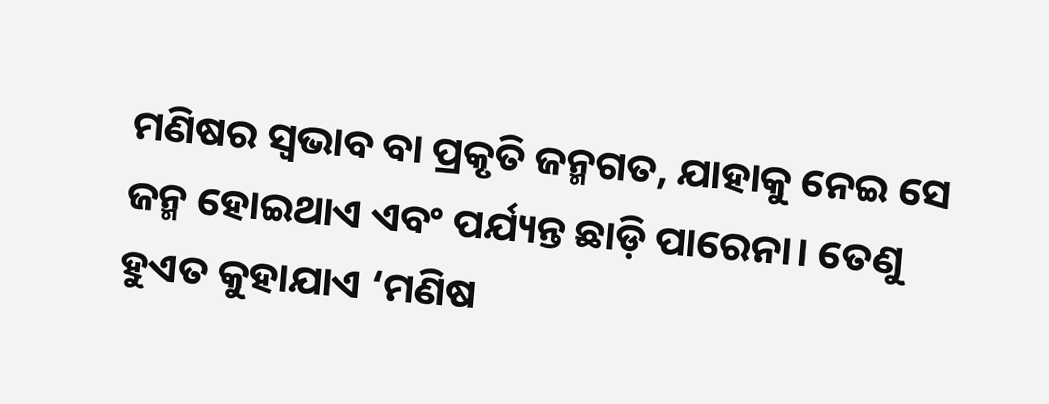ମଣିଷର ସ୍ବଭାବ ବା ପ୍ରକୃତି ଜନ୍ମଗତ, ଯାହାକୁ ନେଇ ସେ ଜନ୍ମ ହୋଇଥାଏ ଏବଂ ପର୍ଯ୍ୟନ୍ତ ଛାଡ଼ି ପାରେନା। ତେଣୁ ହୁଏତ କୁହାଯାଏ ‘ମଣିଷ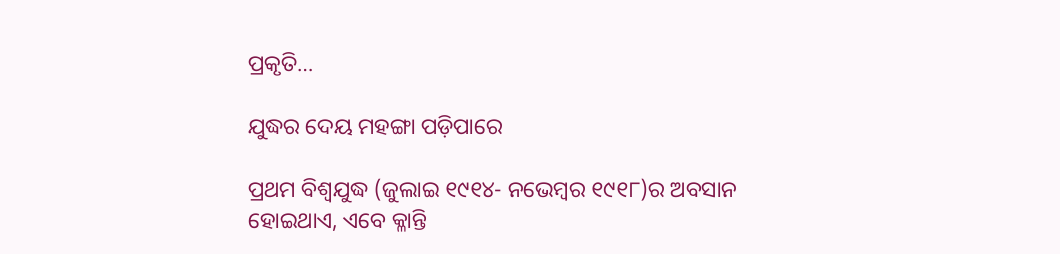ପ୍ରକୃତି…

ଯୁଦ୍ଧର ଦେୟ ମହଙ୍ଗା ପଡ଼ିପାରେ

ପ୍ରଥମ ବିଶ୍ୱଯୁଦ୍ଧ (ଜୁଲାଇ ୧୯୧୪- ନଭେମ୍ବର ୧୯୧୮)ର ଅବସାନ ହୋଇଥାଏ, ଏବେ କ୍ଳାନ୍ତି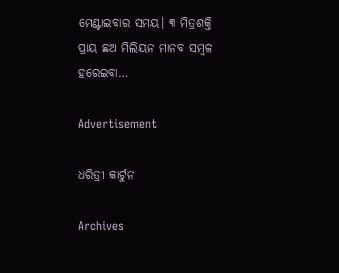ମେଣ୍ଟାଇବାର ସମୟ। ୩ ମିତ୍ରଶକ୍ତି ପ୍ରାୟ ଛଅ ମିଲିୟନ ମାନବ ସମ୍ବଳ ହରେଇବା…

Advertisement

ଧରିତ୍ରୀ କାର୍ଟୁନ

Archives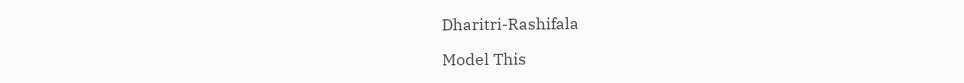Dharitri-Rashifala

Model This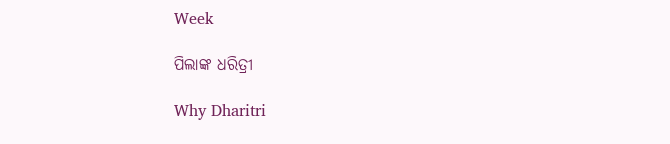Week

ପିଲାଙ୍କ ଧରିତ୍ରୀ

Why Dharitri